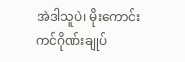အဲဒါသူပဲ၊ မိုးကောင်းကင်ဂိုဏ်းချုပ်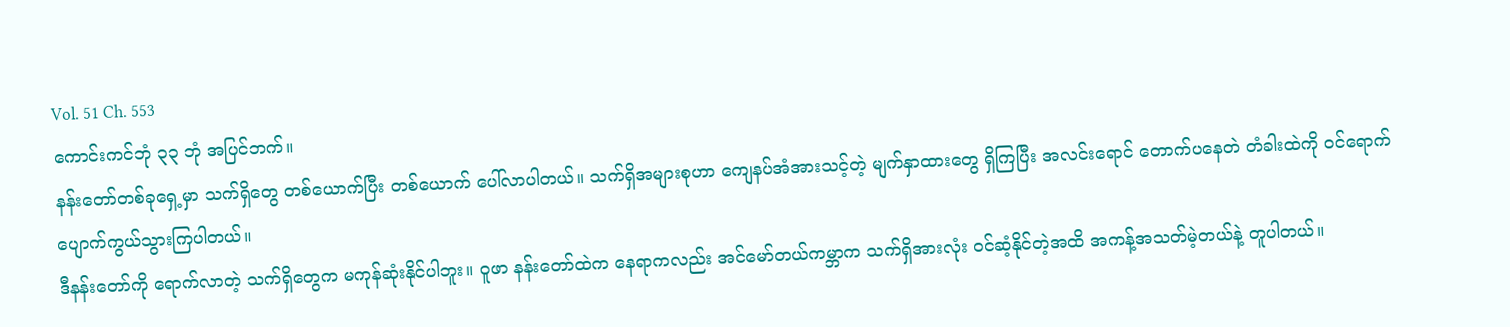Vol. 51 Ch. 553
ကောင်းကင်ဘုံ ၃၃ ဘုံ အပြင်ဘက်။
နန်းတော်တစ်ခုရှေ့မှာ သက်ရှိတွေ တစ်ယောက်ပြီး တစ်ယောက် ပေါ်လာပါတယ်။ သက်ရှိအများစုဟာ ကျေနပ်အံအားသင့်တဲ့ မျက်နှာထားတွေ ရှိကြပြီး အလင်းရောင် တောက်ပနေတဲ တံခါးထဲကို ဝင်ရောက် ပျောက်ကွယ်သွားကြပါတယ်။
ဒီနန်းတော်ကို ရောက်လာတဲ့ သက်ရှိတွေက မကုန်ဆုံးနိုင်ပါဘူး။ ဝူဖာ နန်းတော်ထဲက နေရာကလည်း အင်မော်တယ်ကမ္ဘာက သက်ရှိအားလုံး ဝင်ဆံ့နိုင်တဲ့အထိ အကန့်အသတ်မဲ့တယ်နဲ့ တူပါတယ်။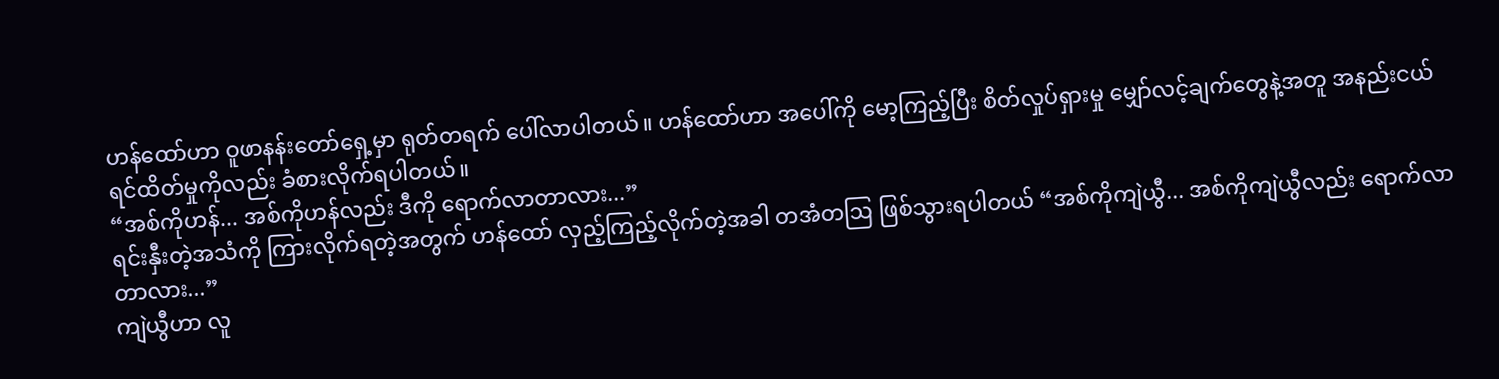ဟန်ထော်ဟာ ဝူဖာနန်းတော်ရှေ့မှာ ရုတ်တရက် ပေါ်လာပါတယ်။ ဟန်ထော်ဟာ အပေါ်ကို မော့ကြည့်ပြီး စိတ်လှုပ်ရှားမှု မျှော်လင့်ချက်တွေနဲ့အတူ အနည်းငယ် ရင်ထိတ်မှုကိုလည်း ခံစားလိုက်ရပါတယ်။
“အစ်ကိုဟန်... အစ်ကိုဟန်လည်း ဒီကို ရောက်လာတာလား...”
ရင်းနှီးတဲ့အသံကို ကြားလိုက်ရတဲ့အတွက် ဟန်ထော် လှည့်ကြည့်လိုက်တဲ့အခါ တအံတဩ ဖြစ်သွားရပါတယ် “အစ်ကိုကျဲယွီ... အစ်ကိုကျဲယွီလည်း ရောက်လာတာလား...”
ကျဲယွီဟာ လူ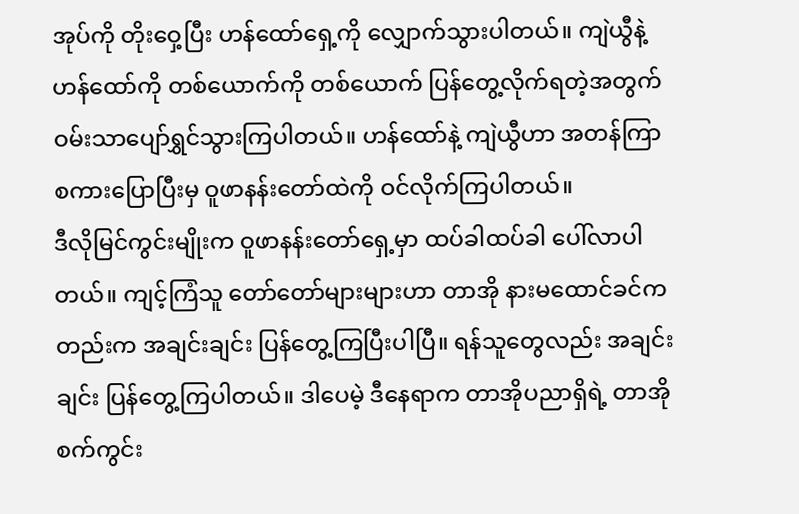အုပ်ကို တိုးဝှေ့ပြီး ဟန်ထော်ရှေ့ကို လျှောက်သွားပါတယ်။ ကျဲယွီနဲ့ ဟန်ထော်ကို တစ်ယောက်ကို တစ်ယောက် ပြန်တွေ့လိုက်ရတဲ့အတွက် ဝမ်းသာပျော်ရွှင်သွားကြပါတယ်။ ဟန်ထော်နဲ့ ကျဲယွီဟာ အတန်ကြာ စကားပြောပြီးမှ ဝူဖာနန်းတော်ထဲကို ဝင်လိုက်ကြပါတယ်။
ဒီလိုမြင်ကွင်းမျိုးက ဝူဖာနန်းတော်ရှေ့မှာ ထပ်ခါထပ်ခါ ပေါ်လာပါတယ်။ ကျင့်ကြံသူ တော်တော်များများဟာ တာအို နားမထောင်ခင်ကတည်းက အချင်းချင်း ပြန်တွေ့ကြပြီးပါပြီ။ ရန်သူတွေလည်း အချင်းချင်း ပြန်တွေ့ကြပါတယ်။ ဒါပေမဲ့ ဒီနေရာက တာအိုပညာရှိရဲ့ တာအိုစက်ကွင်း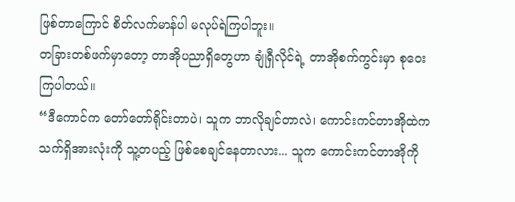ဖြစ်တာကြောင် စိတ်လက်မာန်ပါ မလုပ်ရဲကြပါဘူး။
တခြားတစ်ဖက်မှာတော့ တာအိုပညာရှိတွေဟာ ချုံရှီလိုင်ရဲ့ တာအိုစက်ကွင်းမှာ စုဝေးကြပါတယ်။
“ဒီကောင်က တော်တော်ရိုင်းတာပဲ၊ သူက ဘာလိုချင်တာလဲ၊ ကောင်းကင်တာအိုထဲက သက်ရှိအားလုံးကို သူ့တပည့် ဖြစ်စေချင်နေတာလား... သူက ကောင်းကင်တာအိုကို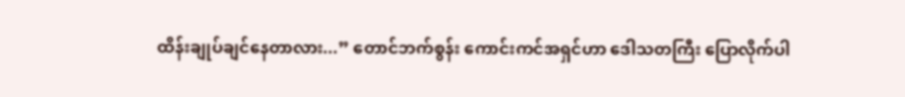ထိန်းချုပ်ချင်နေတာလား...” တောင်ဘက်စွန်း ကောင်းကင်အရှင်ဟာ ဒေါသတကြီး ပြောလိုက်ပါ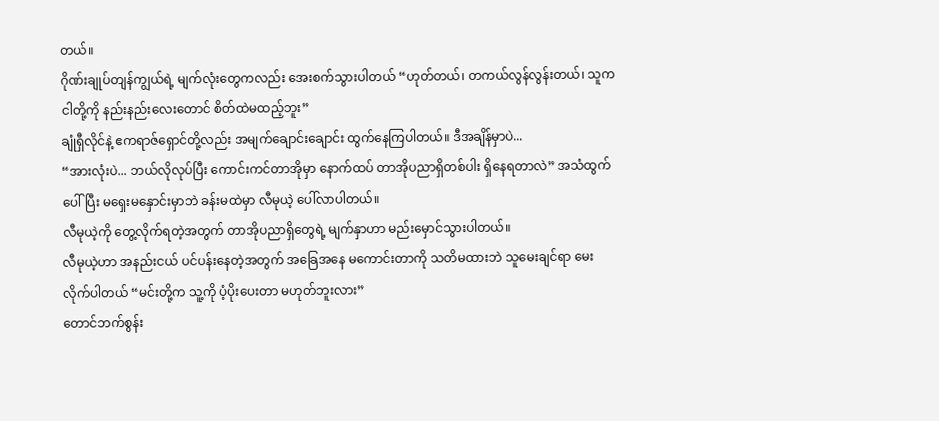တယ်။
ဂိုဏ်းချုပ်တျန်ကျွယ်ရဲ့ မျက်လုံးတွေကလည်း အေးစက်သွားပါတယ် “ဟုတ်တယ်၊ တကယ်လွန်လွန်းတယ်၊ သူက ငါတို့ကို နည်းနည်းလေးတောင် စိတ်ထဲမထည့်ဘူး”
ချုံရှီလိုင်နဲ့ ဧကရာဇ်ရှောင်တို့လည်း အမျက်ချောင်းချောင်း ထွက်နေကြပါတယ်။ ဒီအချိန်မှာပဲ...
“အားလုံးပဲ... ဘယ်လိုလုပ်ပြီး ကောင်းကင်တာအိုမှာ နောက်ထပ် တာအိုပညာရှိတစ်ပါး ရှိနေရတာလဲ” အသံထွက်ပေါ်ပြီး မရှေးမနှောင်းမှာဘဲ ခန်းမထဲမှာ လီမုယဲ့ ပေါ်လာပါတယ်။
လီမုယဲ့ကို တွေ့လိုက်ရတဲ့အတွက် တာအိုပညာရှိတွေရဲ့ မျက်နှာဟာ မည်းမှောင်သွားပါတယ်။
လီမုယဲ့ဟာ အနည်းငယ် ပင်ပန်းနေတဲ့အတွက် အခြေအနေ မကောင်းတာကို သတိမထားဘဲ သူမေးချင်ရာ မေးလိုက်ပါတယ် “မင်းတို့က သူ့ကို ပံ့ပိုးပေးတာ မဟုတ်ဘူးလား”
တောင်ဘက်စွန်း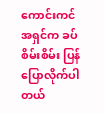ကောင်းကင်အရှင်က ခပ်စိမ်းစိမ်း ပြန်ပြောလိုက်ပါတယ်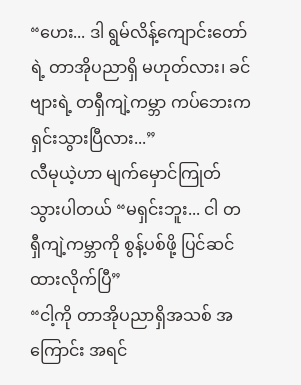“ဟေး... ဒါ ရွမ်လိန့်ကျောင်းတော်ရဲ့ တာအိုပညာရှိ မဟုတ်လား၊ ခင်ဗျားရဲ့ တရှီကျဲ့ကမ္ဘာ ကပ်ဘေးက ရှင်းသွားပြီလား...”
လီမုယဲ့ဟာ မျက်မှောင်ကြုတ်သွားပါတယ် “မရှင်းဘူး... ငါ တရှီကျဲ့ကမ္ဘာကို စွန့်ပစ်ဖို့ ပြင်ဆင်ထားလိုက်ပြီ”
“ငါ့ကို တာအိုပညာရှိအသစ် အကြောင်း အရင်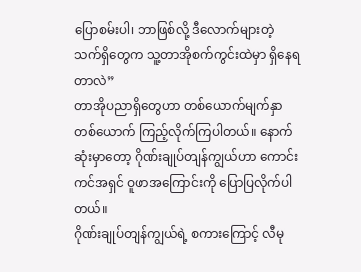ပြောစမ်းပါ၊ ဘာဖြစ်လို့ ဒီလောက်များတဲ့ သက်ရှိတွေက သူ့တာအိုစက်ကွင်းထဲမှာ ရှိနေရတာလဲ”
တာအိုပညာရှိတွေဟာ တစ်ယောက်မျက်နှာ တစ်ယောက် ကြည့်လိုက်ကြပါတယ်။ နောက်ဆုံးမှာတော့ ဂိုဏ်းချုပ်တျန်ကျွယ်ဟာ ကောင်းကင်အရှင် ဝူဖာအကြောင်းကို ပြောပြလိုက်ပါတယ်။
ဂိုဏ်းချုပ်တျန်ကျွယ်ရဲ့ စကားကြောင့် လီမု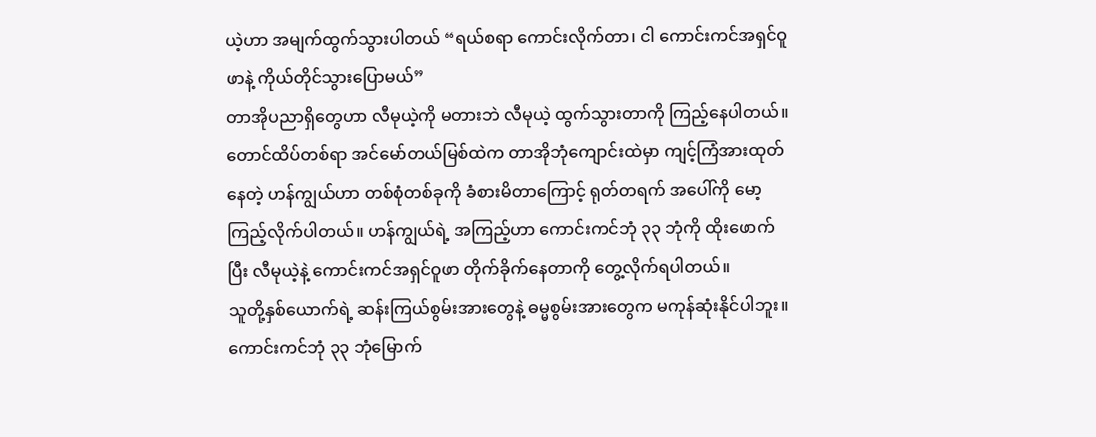ယဲ့ဟာ အမျက်ထွက်သွားပါတယ် “ရယ်စရာ ကောင်းလိုက်တာ၊ ငါ ကောင်းကင်အရှင်ဝူဖာနဲ့ ကိုယ်တိုင်သွားပြောမယ်”
တာအိုပညာရှိတွေဟာ လီမုယဲ့ကို မတားဘဲ လီမုယဲ့ ထွက်သွားတာကို ကြည့်နေပါတယ်။
တောင်ထိပ်တစ်ရာ အင်မော်တယ်မြစ်ထဲက တာအိုဘုံကျောင်းထဲမှာ ကျင့်ကြံအားထုတ်နေတဲ့ ဟန်ကျွယ်ဟာ တစ်စုံတစ်ခုကို ခံစားမိတာကြောင့် ရုတ်တရက် အပေါ်ကို မော့ကြည့်လိုက်ပါတယ်။ ဟန်ကျွယ်ရဲ့ အကြည့်ဟာ ကောင်းကင်ဘုံ ၃၃ ဘုံကို ထိုးဖောက်ပြီး လီမုယဲ့နဲ့ ကောင်းကင်အရှင်ဝူဖာ တိုက်ခိုက်နေတာကို တွေ့လိုက်ရပါတယ်။
သူတို့နှစ်ယောက်ရဲ့ ဆန်းကြယ်စွမ်းအားတွေနဲ့ ဓမ္မစွမ်းအားတွေက မကုန်ဆုံးနိုင်ပါဘူး။ ကောင်းကင်ဘုံ ၃၃ ဘုံမြောက်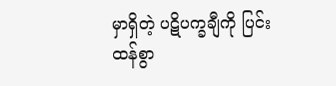မှာရှိတဲ့ ပဋိပက္ခချီကို ပြင်းထန်စွာ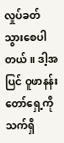လှုပ်ခတ်သွားစေပါတယ်။ ဒါ့အပြင် ဝူဖာနန်းတော်ရှေ့ကို သက်ရှိ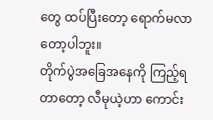တွေ ထပ်ပြီးတော့ ရောက်မလာတော့ပါဘူး။
တိုက်ပွဲအခြေအနေကို ကြည့်ရတာတော့ လီမုယဲ့ဟာ ကောင်း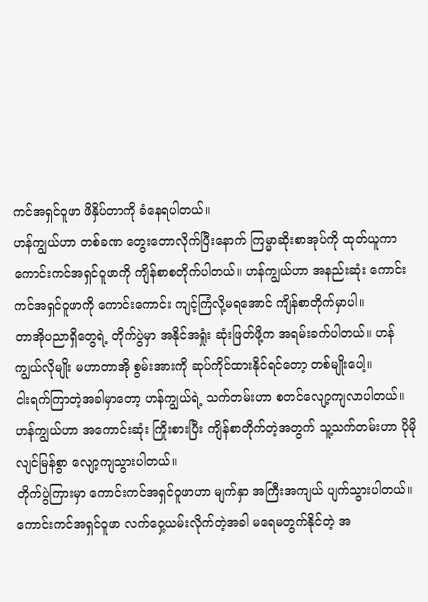ကင်အရှင်ဝူဖာ ဖိနှိပ်တာကို ခံနေရပါတယ်။
ဟန်ကျွယ်ဟာ တစ်ခဏ တွေးတောလိုက်ပြီးနောက် ကြမ္မာဆိုးစာအုပ်ကို ထုတ်ယူကာ ကောင်းကင်အရှင်ဝူဖာကို ကျိန်စာစတိုက်ပါတယ်။ ဟန်ကျွယ်ဟာ အနည်းဆုံး ကောင်းကင်အရှင်ဝူဖာကို ကောင်းကောင်း ကျင့်ကြံလို့မရအောင် ကျိန်စာတိုက်မှာပါ။
တာအိုပညာရှိတွေရဲ့ တိုက်ပွဲမှာ အနိုင်အရှုံး ဆုံးဖြတ်ဖို့က အရမ်းခက်ပါတယ်။ ဟန်ကျွယ်လိုမျိုး မဟာတာအို စွမ်းအားကို ဆုပ်ကိုင်ထားနိုင်ရင်တော့ တစ်မျိုးပေါ့။
ငါးရက်ကြာတဲ့အခါမှာတော့ ဟန်ကျွယ်ရဲ့ သက်တမ်းဟာ စတင်လျော့ကျလာပါတယ်။ ဟန်ကျွယ်ဟာ အကောင်းဆုံး ကြိုးစားပြီး ကျိန်စာတိုက်တဲ့အတွက် သူ့သက်တမ်းဟာ ပိုမိုလျင်မြန်စွာ လျော့ကျသွားပါတယ်။
တိုက်ပွဲကြားမှာ ကောင်းကင်အရှင်ဝူဖာဟာ မျက်နှာ အကြီးအကျယ် ပျက်သွားပါတယ်။ ကောင်းကင်အရှင်ဝူဖာ လက်ဝှေ့ယမ်းလိုက်တဲ့အခါ မရေမတွက်နိုင်တဲ့ အ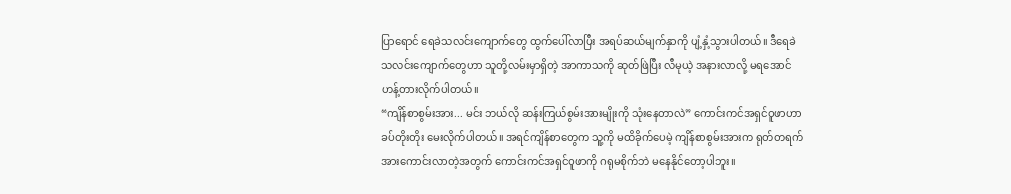ပြာရောင် ရေခဲသလင်းကျောက်တွေ ထွက်ပေါ်လာပြီး အရပ်ဆယ်မျက်နှာကို ပျံ့နှံ့သွားပါတယ်။ ဒီရေခဲသလင်းကျောက်တွေဟာ သူတို့လမ်းမှာရှိတဲ့ အာကာသကို ဆုတ်ဖြဲပြီး လီမုယဲ့ အနားလာလို့ မရအောင် ဟန့်တားလိုက်ပါတယ်။
“ကျိန်စာစွမ်းအား... မင်း ဘယ်လို ဆန်းကြယ်စွမ်းအားမျိုးကို သုံးနေတာလဲ” ကောင်းကင်အရှင်ဝူဖာဟာ ခပ်တိုးတိုး မေးလိုက်ပါတယ်။ အရင်ကျိန်စာတွေက သူ့ကို မထိခိုက်ပေမဲ့ ကျိန်စာစွမ်းအားက ရုတ်တရက် အားကောင်းလာတဲ့အတွက် ကောင်းကင်အရှင်ဝူဖာကို ဂရုမစိုက်ဘဲ မနေနိုင်တော့ပါဘူး။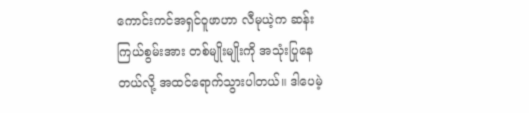ကောင်းကင်အရှင်ဝူဖာဟာ လီမုယဲ့က ဆန်းကြယ်စွမ်းအား တစ်မျိုးမျိုးကို အသုံးပြုနေတယ်လို့ အထင်ရောက်သွားပါတယ်။ ဒါပေမဲ့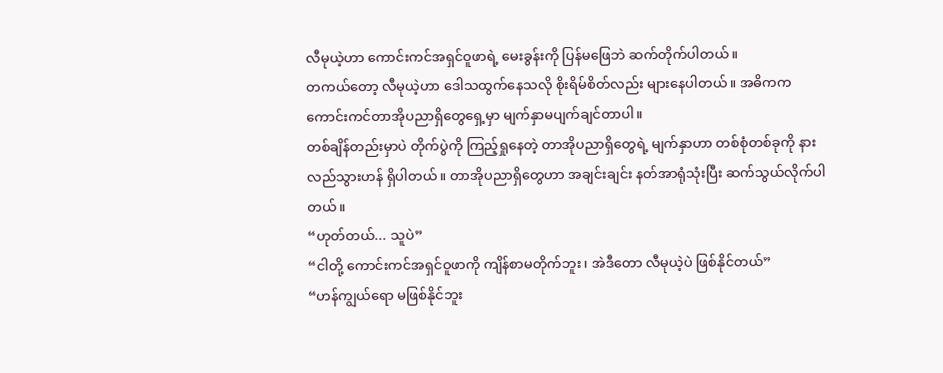လီမုယဲ့ဟာ ကောင်းကင်အရှင်ဝူဖာရဲ့ မေးခွန်းကို ပြန်မဖြေဘဲ ဆက်တိုက်ပါတယ်။
တကယ်တော့ လီမုယဲ့ဟာ ဒေါသထွက်နေသလို စိုးရိမ်စိတ်လည်း များနေပါတယ်။ အဓိကက ကောင်းကင်တာအိုပညာရှိတွေရှေ့မှာ မျက်နှာမပျက်ချင်တာပါ။
တစ်ချိန်တည်းမှာပဲ တိုက်ပွဲကို ကြည့်ရှုနေတဲ့ တာအိုပညာရှိတွေရဲ့ မျက်နှာဟာ တစ်စုံတစ်ခုကို နားလည်သွားဟန် ရှိပါတယ်။ တာအိုပညာရှိတွေဟာ အချင်းချင်း နတ်အာရုံသုံးပြီး ဆက်သွယ်လိုက်ပါတယ်။
“ဟုတ်တယ်... သူပဲ”
“ငါတို့ ကောင်းကင်အရှင်ဝူဖာကို ကျိန်စာမတိုက်ဘူး၊ အဲဒီတော လီမုယဲ့ပဲ ဖြစ်နိုင်တယ်”
“ဟန်ကျွယ်ရော မဖြစ်နိုင်ဘူး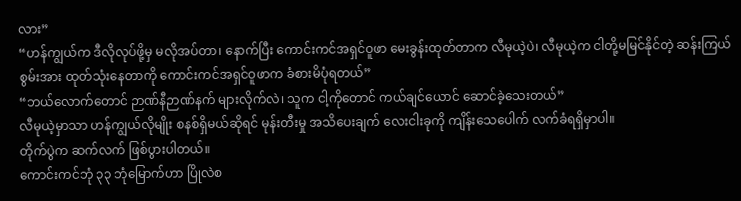လား”
“ဟန်ကျွယ်က ဒီလိုလုပ်ဖို့မှ မလိုအပ်တာ၊ နောက်ပြီး ကောင်းကင်အရှင်ဝူဖာ မေးခွန်းထုတ်တာက လီမုယဲ့ပဲ၊ လီမုယဲ့က ငါတို့မမြင်နိုင်တဲ့ ဆန်းကြယ်စွမ်းအား ထုတ်သုံးနေတာကို ကောင်းကင်အရှင်ဝူဖာက ခံစားမိပုံရတယ်”
“ဘယ်လောက်တောင် ဉာဏ်နီဉာဏ်နက် များလိုက်လဲ၊ သူက ငါ့ကိုတောင် ကယ်ချင်ယောင် ဆောင်ခဲ့သေးတယ်”
လီမုယဲ့မှာသာ ဟန်ကျွယ်လိုမျိုး စနစ်ရှိမယ်ဆိုရင် မုန်းတီးမှု အသိပေးချက် လေးငါးခုကို ကျိန်းသေပေါက် လက်ခံရရှိမှာပါ။
တိုက်ပွဲက ဆက်လက် ဖြစ်ပွားပါတယ်။
ကောင်းကင်ဘုံ ၃၃ ဘုံမြောက်ဟာ ပြိုလဲစ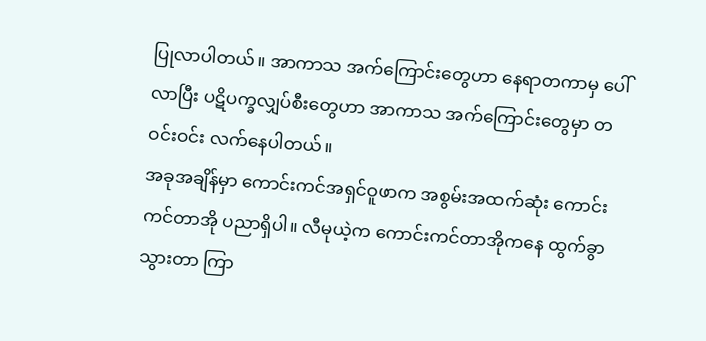ပြုလာပါတယ်။ အာကာသ အက်ကြောင်းတွေဟာ နေရာတကာမှ ပေါ်လာပြီး ပဋိပက္ခလျှပ်စီးတွေဟာ အာကာသ အက်ကြောင်းတွေမှာ တဝင်းဝင်း လက်နေပါတယ်။
အခုအချိန်မှာ ကောင်းကင်အရှင်ဝူဖာက အစွမ်းအထက်ဆုံး ကောင်းကင်တာအို ပညာရှိပါ။ လီမုယဲ့က ကောင်းကင်တာအိုကနေ ထွက်ခွာသွားတာ ကြာ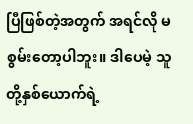ပြီဖြစ်တဲ့အတွက် အရင်လို မစွမ်းတော့ပါဘူး။ ဒါပေမဲ့ သူတို့နှစ်ယောက်ရဲ့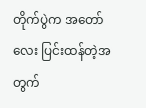တိုက်ပွဲက အတော်လေး ပြင်းထန်တဲ့အတွက်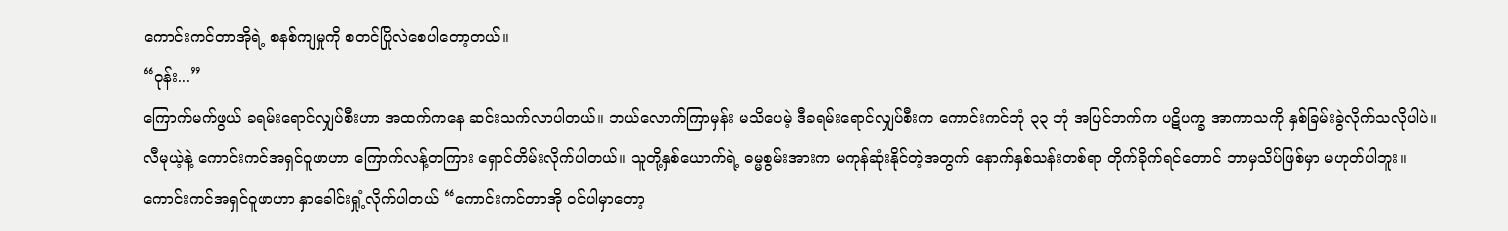ကောင်းကင်တာအိုရဲ့ စနစ်ကျမှုကို စတင်ပြိုလဲစေပါတော့တယ်။
“ဝုန်း...”
ကြောက်မက်ဖွယ် ခရမ်းရောင်လျှပ်စီးဟာ အထက်ကနေ ဆင်းသက်လာပါတယ်။ ဘယ်လောက်ကြာမှန်း မသိပေမဲ့ ဒီခရမ်းရောင်လျှပ်စီးက ကောင်းကင်ဘုံ ၃၃ ဘုံ အပြင်ဘက်က ပဋိပက္ခ အာကာသကို နှစ်ခြမ်းခွဲလိုက်သလိုပါပဲ။
လီမုယဲ့နဲ့ ကောင်းကင်အရှင်ဝူဖာဟာ ကြောက်လန့်တကြား ရှောင်တိမ်းလိုက်ပါတယ်။ သူတို့နှစ်ယောက်ရဲ့ ဓမ္မစွမ်းအားက မကုန်ဆုံးနိုင်တဲ့အတွက် နောက်နှစ်သန်းတစ်ရာ တိုက်ခိုက်ရင်တောင် ဘာမှသိပ်ဖြစ်မှာ မဟုတ်ပါဘူး။
ကောင်းကင်အရှင်ဝူဖာဟာ နှာခေါင်းရှုံ့လိုက်ပါတယ် “ကောင်းကင်တာအို ဝင်ပါမှာတော့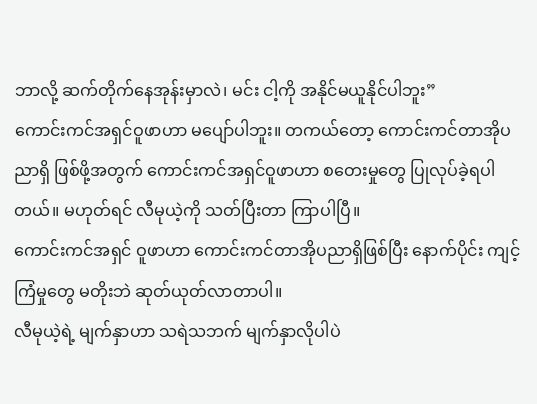ဘာလို့ ဆက်တိုက်နေအုန်းမှာလဲ၊ မင်း ငါ့ကို အနိုင်မယူနိုင်ပါဘူး”
ကောင်းကင်အရှင်ဝူဖာဟာ မပျော်ပါဘူး။ တကယ်တော့ ကောင်းကင်တာအိုပညာရှိ ဖြစ်ဖို့အတွက် ကောင်းကင်အရှင်ဝူဖာဟာ စတေးမှုတွေ ပြုလုပ်ခဲ့ရပါတယ်။ မဟုတ်ရင် လီမုယဲ့ကို သတ်ပြီးတာ ကြာပါပြီ။
ကောင်းကင်အရှင် ဝူဖာဟာ ကောင်းကင်တာအိုပညာရှိဖြစ်ပြီး နောက်ပိုင်း ကျင့်ကြံမှုတွေ မတိုးဘဲ ဆုတ်ယုတ်လာတာပါ။
လီမုယဲ့ရဲ့ မျက်နှာဟာ သရဲသဘက် မျက်နှာလိုပါပဲ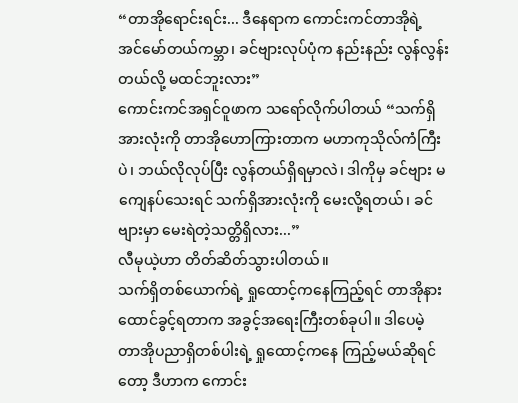“တာအိုရောင်းရင်း... ဒီနေရာက ကောင်းကင်တာအိုရဲ့ အင်မော်တယ်ကမ္ဘာ၊ ခင်ဗျားလုပ်ပုံက နည်းနည်း လွန်လွန်းတယ်လို့ မထင်ဘူးလား”
ကောင်းကင်အရှင်ဝူဖာက သရော်လိုက်ပါတယ် “သက်ရှိအားလုံးကို တာအိုဟောကြားတာက မဟာကုသိုလ်ကံကြီးပဲ၊ ဘယ်လိုလုပ်ပြီး လွန်တယ်ရှိရမှာလဲ၊ ဒါကိုမှ ခင်ဗျား မကျေနပ်သေးရင် သက်ရှိအားလုံးကို မေးလို့ရတယ်၊ ခင်ဗျားမှာ မေးရဲတဲ့သတ္တိရှိလား...”
လီမုယဲ့ဟာ တိတ်ဆိတ်သွားပါတယ်။
သက်ရှိတစ်ယောက်ရဲ့ ရှုထောင့်ကနေကြည့်ရင် တာအိုနားထောင်ခွင့်ရတာက အခွင့်အရေးကြီးတစ်ခုပါ။ ဒါပေမဲ့ တာအိုပညာရှိတစ်ပါးရဲ့ ရှုထောင့်ကနေ ကြည့်မယ်ဆိုရင်တော့ ဒီဟာက ကောင်း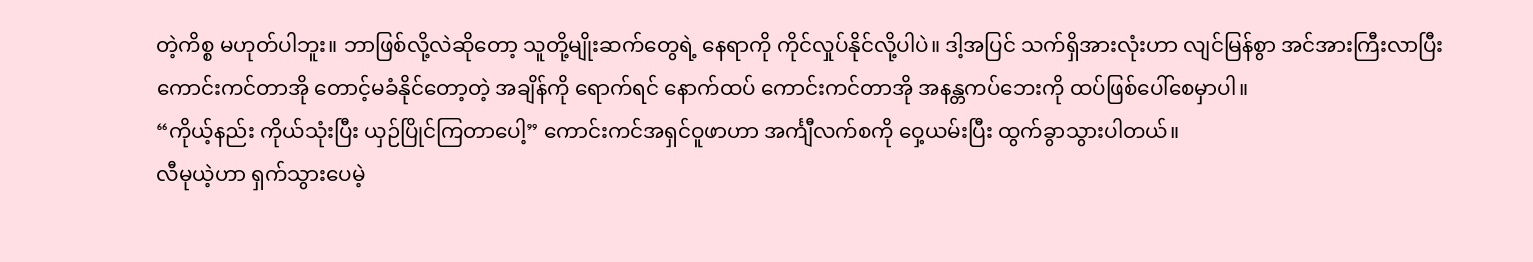တဲ့ကိစ္စ မဟုတ်ပါဘူး။ ဘာဖြစ်လို့လဲဆိုတော့ သူတို့မျိုးဆက်တွေရဲ့ နေရာကို ကိုင်လှုပ်နိုင်လို့ပါပဲ။ ဒါ့အပြင် သက်ရှိအားလုံးဟာ လျင်မြန်စွာ အင်အားကြီးလာပြီး ကောင်းကင်တာအို တောင့်မခံနိုင်တော့တဲ့ အချိန်ကို ရောက်ရင် နောက်ထပ် ကောင်းကင်တာအို အနန္တကပ်ဘေးကို ထပ်ဖြစ်ပေါ်စေမှာပါ။
“ကိုယ့်နည်း ကိုယ်သုံးပြီး ယှဉ်ပြိုင်ကြတာပေါ့” ကောင်းကင်အရှင်ဝူဖာဟာ အင်္ကျီလက်စကို ဝှေ့ယမ်းပြီး ထွက်ခွာသွားပါတယ်။
လီမုယဲ့ဟာ ရှက်သွားပေမဲ့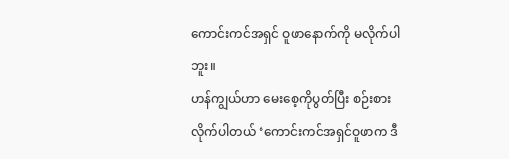ကောင်းကင်အရှင် ဝူဖာနောက်ကို မလိုက်ပါဘူး။
ဟန်ကျွယ်ဟာ မေးစေ့ကိုပွတ်ပြီး စဉ်းစားလိုက်ပါတယ် ‘ကောင်းကင်အရှင်ဝူဖာက ဒီ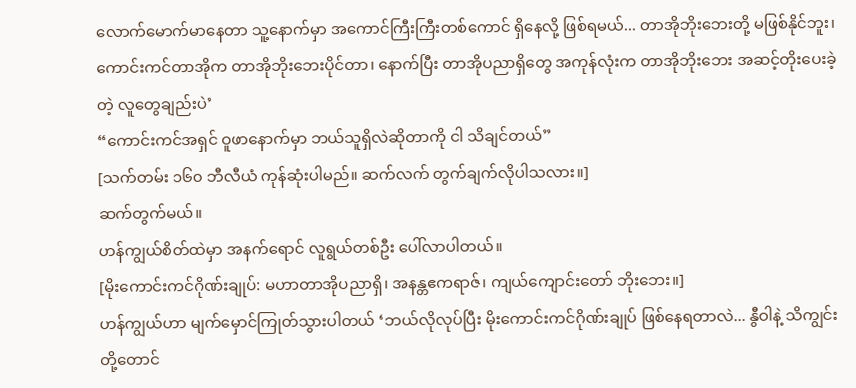လောက်မောက်မာနေတာ သူ့နောက်မှာ အကောင်ကြီးကြီးတစ်ကောင် ရှိနေလို့ ဖြစ်ရမယ်... တာအိုဘိုးဘေးတို့ မဖြစ်နိုင်ဘူး၊ ကောင်းကင်တာအိုက တာအိုဘိုးဘေးပိုင်တာ၊ နောက်ပြီး တာအိုပညာရှိတွေ အကုန်လုံးက တာအိုဘိုးဘေး အဆင့်တိုးပေးခဲ့တဲ့ လူတွေချည်းပဲ’
“ကောင်းကင်အရှင် ဝူဖာနောက်မှာ ဘယ်သူရှိလဲဆိုတာကို ငါ သိချင်တယ်”
[သက်တမ်း ၁၆၀ ဘီလီယံ ကုန်ဆုံးပါမည်။ ဆက်လက် တွက်ချက်လိုပါသလား။]
ဆက်တွက်မယ်။
ဟန်ကျွယ်စိတ်ထဲမှာ အနက်ရောင် လူရွယ်တစ်ဦး ပေါ်လာပါတယ်။
[မိုးကောင်းကင်ဂိုဏ်းချုပ်: မဟာတာအိုပညာရှိ၊ အနန္တဧကရာဇ်၊ ကျယ်ကျောင်းတော် ဘိုးဘေး။]
ဟန်ကျွယ်ဟာ မျက်မှောင်ကြုတ်သွားပါတယ် ‘ဘယ်လိုလုပ်ပြီး မိုးကောင်းကင်ဂိုဏ်းချုပ် ဖြစ်နေရတာလဲ... နွီဝါနဲ့ သိကျွင်းတို့တောင်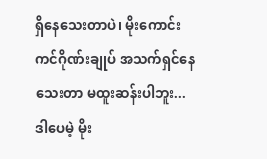ရှိနေသေးတာပဲ၊ မိုးကောင်းကင်ဂိုဏ်းချုပ် အသက်ရှင်နေသေးတာ မထူးဆန်းပါဘူး... ဒါပေမဲ့ မိုး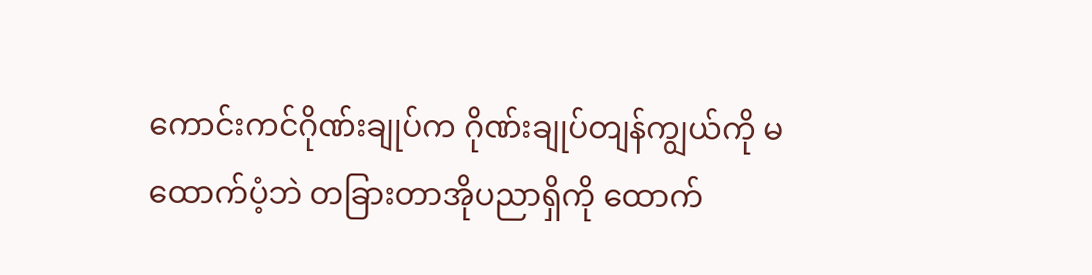ကောင်းကင်ဂိုဏ်းချုပ်က ဂိုဏ်းချုပ်တျန်ကျွယ်ကို မထောက်ပံ့ဘဲ တခြားတာအိုပညာရှိကို ထောက်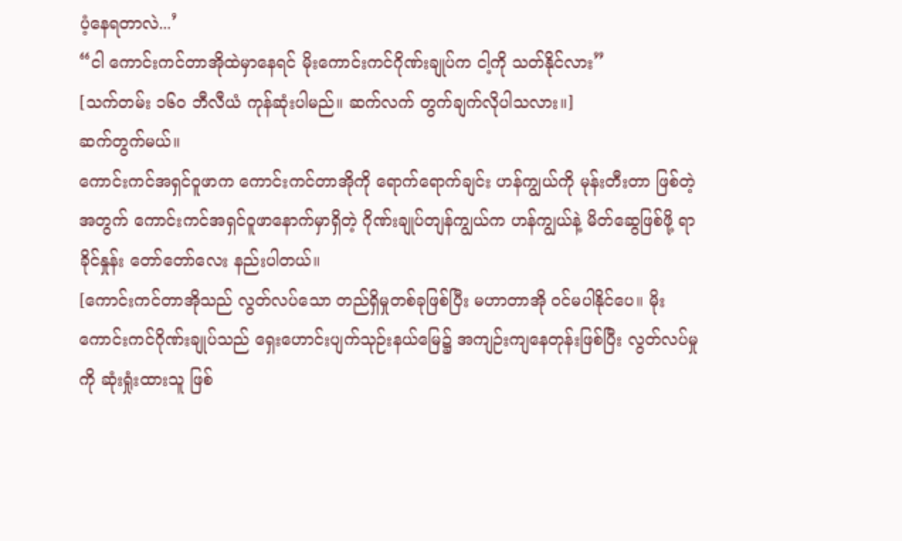ပံ့နေရတာလဲ...’
“ငါ ကောင်းကင်တာအိုထဲမှာနေရင် မိုးကောင်းကင်ဂိုဏ်းချုပ်က ငါ့ကို သတ်နိုင်လား”
[သက်တမ်း ၁၆၀ ဘီလီယံ ကုန်ဆုံးပါမည်။ ဆက်လက် တွက်ချက်လိုပါသလား။]
ဆက်တွက်မယ်။
ကောင်းကင်အရှင်ဝူဖာက ကောင်းကင်တာအိုကို ရောက်ရောက်ချင်း ဟန်ကျွယ်ကို မုန်းတီးတာ ဖြစ်တဲ့အတွက် ကောင်းကင်အရှင်ဝူဖာနောက်မှာရှိတဲ့ ဂိုဏ်းချုပ်တျန်ကျွယ်က ဟန်ကျွယ်နဲ့ မိတ်ဆွေဖြစ်ဖို့ ရာခိုင်နှုန်း တော်တော်လေး နည်းပါတယ်။
[ကောင်းကင်တာအိုသည် လွတ်လပ်သော တည်ရှိမှုတစ်ခုဖြစ်ပြီး မဟာတာအို ဝင်မပါနိုင်ပေ။ မိုးကောင်းကင်ဂိုဏ်းချုပ်သည် ရှေးဟောင်းပျက်သုဉ်းနယ်မြေ၌ အကျဉ်းကျနေတုန်းဖြစ်ပြီး လွတ်လပ်မှုကို ဆုံးရှုံးထားသူ ဖြစ်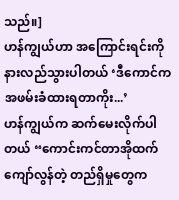သည်။]
ဟန်ကျွယ်ဟာ အကြောင်းရင်းကို နားလည်သွားပါတယ် ‘ဒီကောင်က အဖမ်းခံထားရတာကိုး...’
ဟန်ကျွယ်က ဆက်မေးလိုက်ပါတယ် “ကောင်းကင်တာအိုထက် ကျော်လွန်တဲ့ တည်ရှိမှုတွေက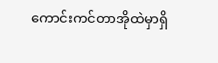ကောင်းကင်တာအိုထဲမှာရှိ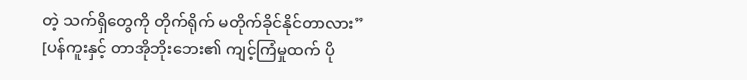တဲ့ သက်ရှိတွေကို တိုက်ရိုက် မတိုက်ခိုင်နိုင်တာလား”
[ပန်ကူးနှင့် တာအိုဘိုးဘေး၏ ကျင့်ကြံမှုထက် ပို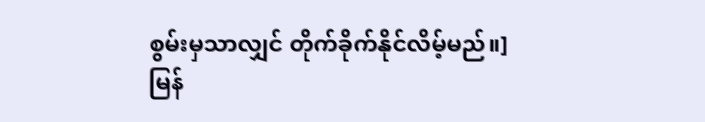စွမ်းမှသာလျှင် တိုက်ခိုက်နိုင်လိမ့်မည်။]
မြန်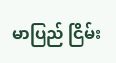မာပြည် ငြိမ်း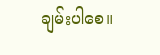ချမ်းပါစေ။